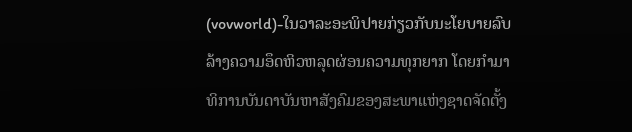(vovworld)-ໃນວາລະອະພິປາຍກ່ຽວກັບນະໂຍບາຍລົບລ້າງຄວາມອຶດຫິວຫລຸດຜ່ອນຄວາມທຸກຍາກ ໂດຍກຳມາທິການບັນດາບັນຫາສັງຄົມຂອງສະພາແຫ່ງຊາດຈັດຕັ້ງ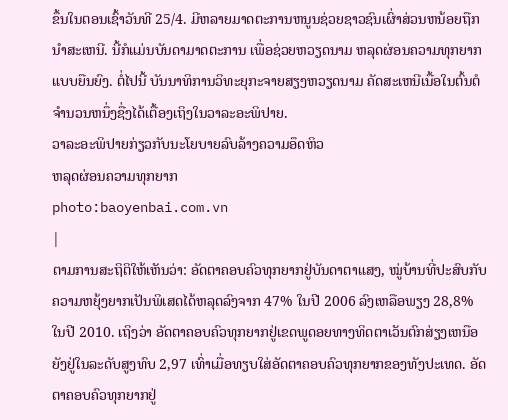ຂຶ້ນໃນຕອນເຊົ້າວັນທີ 25/4. ມີຫລາຍມາດຕະການຫນູນຊ່ວຍຊາວຊົນເຜົ່າສ່ວນຫນ້ອຍຖືກນຳສະເຫນີ. ນີ້ກໍແມ່ນບັນດາມາດຕະການ ເພື່ອຊ່ວຍຫວຽດນາມ ຫລຸດຜ່ອນຄວາມທຸກຍາກແບບຍືນຍົງ. ຕໍ່ໄປນີ້ ບັນນາທິການວິທະຍຸກະຈາຍສຽງຫວຽດນາມ ຄັດສະເຫນີເນື້ອໃນຕົ້ນຕໍຈຳນວນຫນຶ່ງຊື່ງໄດ້ເຕື້ອງເຖິງໃນວາລະອະພິປາຍ.
ວາລະອະພິປາຍກ່ຽວກັບນະໂຍບາຍລົບລ້າງຄວາມອຶດຫິວ
ຫລຸດຜ່ອນຄວາມທຸກຍາກ
photo:baoyenbai.com.vn
|
ຕາມການສະຖິຕິໃຫ້ເຫັນວ່າ: ອັດຕາຄອບຄົວທຸກຍາກຢູ່ບັນດາຕາແສງ, ໝູ່ບ້ານທີ່ປະສົບກັບຄວາມຫຍຸ້ງຍາກເປັນພິເສດໄດ້ຫລຸດລົງຈາກ 47% ໃນປີ 2006 ລົງເຫລືອພຽງ 28,8% ໃນປີ 2010. ເຖິງວ່າ ອັດຕາຄອບຄົວທຸກຍາກຢູ່ເຂດພູດອຍທາງທິດຕາເວັນຕົກສ່ຽງເຫນືອ ຍັງຢູ່ໃນລະດັບສູງທົບ 2,97 ເທົ່າເມື່ອທຽບໃສ່ອັດຕາຄອບຄົວທຸກຍາກຂອງທັງປະເທດ. ອັດຕາຄອບຄົວທຸກຍາກຢູ່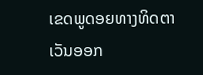ເຂດພູດອຍທາງທິດຕາເວັນອອກ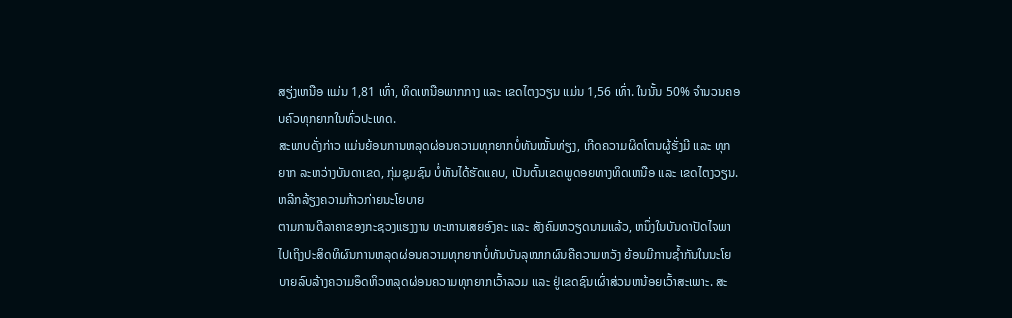ສຽ່ງເຫນືອ ແມ່ນ 1,81 ເທົ່າ, ທິດເຫນືອພາກກາງ ແລະ ເຂດໄຕງວຽນ ແມ່ນ 1,56 ເທົ່າ. ໃນນັ້ນ 50% ຈຳນວນຄອບຄົວທຸກຍາກໃນທົ່ວປະເທດ.
ສະພາບດັ່ງກ່າວ ແມ່ນຍ້ອນການຫລຸດຜ່ອນຄວາມທຸກຍາກບໍ່ທັນໝັ້ນທ່ຽງ, ເກີດຄວາມຜິດໂຕນຜູ້ຮັ່ງມີ ແລະ ທຸກຍາກ ລະຫວ່າງບັນດາເຂດ, ກຸ່ມຊຸມຊົນ ບໍ່ທັນໄດ້ຮັດແຄບ, ເປັນຕົ້ນເຂດພູດອຍທາງທິດເຫນືອ ແລະ ເຂດໄຕງວຽນ.
ຫລີກລ້ຽງຄວາມກ້າວກ່າຍນະໂຍບາຍ
ຕາມການຕີລາຄາຂອງກະຊວງແຮງງານ ທະຫານເສຍອົງຄະ ແລະ ສັງຄົມຫວຽດນາມແລ້ວ, ຫນຶ່ງໃນບັນດາປັດໄຈພາໄປເຖິງປະສິດທິຜົນການຫລຸດຜ່ອນຄວາມທຸກຍາກບໍ່ທັນບັນລຸໝາກຜົນຄືຄວາມຫວັງ ຍ້ອນມີການຊ້ຳກັນໃນນະໂຍບາຍລົບລ້າງຄວາມອຶດຫິວຫລຸດຜ່ອນຄວາມທຸກຍາກເວົ້າລວມ ແລະ ຢູ່ເຂດຊົນເຜົ່າສ່ວນຫນ້ອຍເວົ້າສະເພາະ. ສະ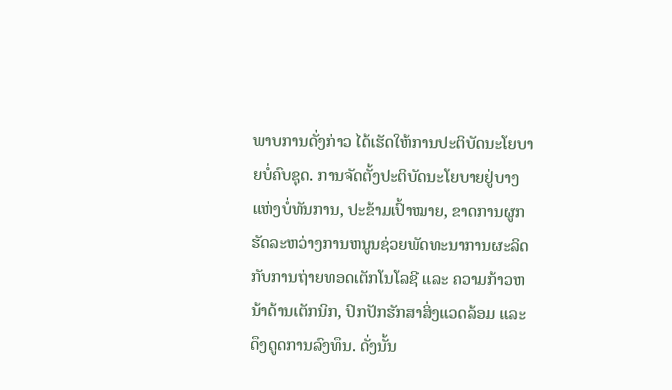ພາບການດັ່ງກ່າວ ໄດ້ເຮັດໃຫ້ການປະຕິບັດນະໂຍບາຍບໍ່ຄົບຊຸດ. ການຈັດຕັ້ງປະຕິບັດນະໂຍບາຍຢູ່ບາງແຫ່ງບໍ່ທັນການ, ປະຂ້າມເປົ້າໝາຍ, ຂາດການຜູກຮັດລະຫວ່າງການຫນູນຊ່ວຍພັດທະນາການຜະລິດກັບການຖ່າຍທອດເຕັກໂນໂລຊີ ແລະ ຄວາມກ້າວຫນ້າດ້ານເຕັກນິກ, ປົກປັກຮັກສາສິ່ງແວດລ້ອມ ແລະ ດຶງດູດການລົງທຶນ. ດັ່ງນັ້ນ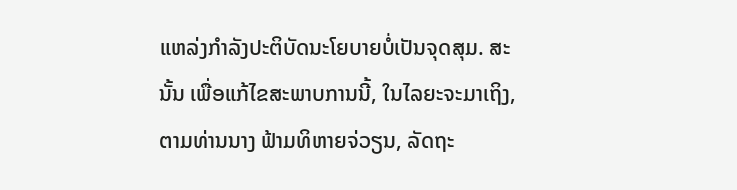ແຫລ່ງກຳລັງປະຕິບັດນະໂຍບາຍບໍ່ເປັນຈຸດສຸມ. ສະນັ້ນ ເພື່ອແກ້ໄຂສະພາບການນີ້, ໃນໄລຍະຈະມາເຖິງ, ຕາມທ່ານນາງ ຟ້າມທິຫາຍຈ່ວຽນ, ລັດຖະ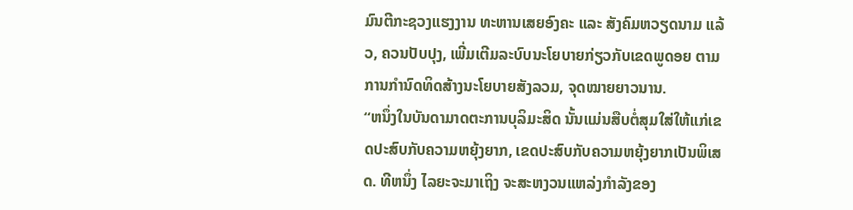ມົນຕີກະຊວງແຮງງານ ທະຫານເສຍອົງຄະ ແລະ ສັງຄົມຫວຽດນາມ ແລ້ວ, ຄວນປັບປຸງ, ເພີ່ມເຕີມລະບົບນະໂຍບາຍກ່ຽວກັບເຂດພູດອຍ ຕາມການກຳນົດທິດສ້າງນະໂຍບາຍສັງລວມ, ຈຸດໝາຍຍາວນານ.
“ຫນຶ່ງໃນບັນດາມາດຕະການບຸລິມະສິດ ນັ້ນແມ່ນສືບຕໍ່ສຸມໃສ່ໃຫ້ແກ່ເຂດປະສົບກັບຄວາມຫຍຸ້ງຍາກ, ເຂດປະສົບກັບຄວາມຫຍຸ້ງຍາກເປັນພິເສດ. ທີຫນຶ່ງ ໄລຍະຈະມາເຖິງ ຈະສະຫງວນແຫລ່ງກຳລັງຂອງ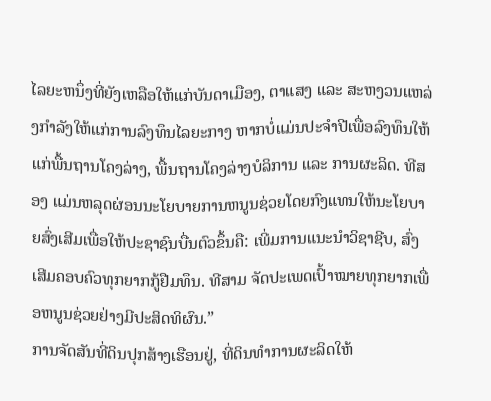ໄລຍະຫນຶ່ງທີ່ຍັງເຫລືອໃຫ້ແກ່ບັນດາເມືອງ, ຕາແສງ ແລະ ສະຫງວນແຫລ່ງກຳລັງໃຫ້ແກ່ການລົງທຶນໄລຍະກາງ ຫາກບໍ່ແມ່ນປະຈຳປີເພື່ອລົງທຶນໃຫ້ແກ່ພື້ນຖານໂຄງລ່າງ, ພື້ນຖານໂຄງລ່າງບໍລິການ ແລະ ການຜະລິດ. ທີສອງ ແມ່ນຫລຸດຜ່ອນນະໂຍບາຍການຫນູນຊ່ວຍໂດຍກົງແທນໃຫ້ນະໂຍບາຍສົ່ງເສີມເພື່ອໃຫ້ປະຊາຊົນບື່ນຕົວຂຶ້ນຄື: ເພີ່ມການແນະນຳວິຊາຊີບ, ສົ່ງເສີມຄອບຄົວທຸກຍາກກູ້ຢືມທຶນ. ທີສາມ ຈັດປະເພດເປົ້າໝາຍທຸກຍາກເພື່ອຫນູນຊ່ວຍຢ່າງມີປະສິດທິຜົນ.”
ການຈັດສັນທີ່ດິນປຸກສ້າງເຮືອນຢູ່, ທີ່ດິນທຳການຜະລິດໃຫ້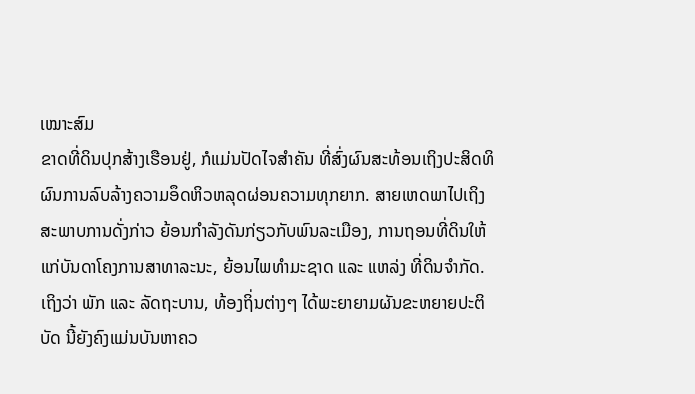ເໝາະສົມ
ຂາດທີ່ດິນປຸກສ້າງເຮືອນຢູ່, ກໍແມ່ນປັດໄຈສຳຄັນ ທີ່ສົ່ງຜົນສະທ້ອນເຖິງປະສິດທິຜົນການລົບລ້າງຄວາມອຶດຫິວຫລຸດຜ່ອນຄວາມທຸກຍາກ. ສາຍເຫດພາໄປເຖິງສະພາບການດັ່ງກ່າວ ຍ້ອນກຳລັງດັນກ່ຽວກັບພົນລະເມືອງ, ການຖອນທີ່ດິນໃຫ້ແກ່ບັນດາໂຄງການສາທາລະນະ, ຍ້ອນໄພທຳມະຊາດ ແລະ ແຫລ່ງ ທີ່ດິນຈຳກັດ. ເຖິງວ່າ ພັກ ແລະ ລັດຖະບານ, ທ້ອງຖິ່ນຕ່າງໆ ໄດ້ພະຍາຍາມຜັນຂະຫຍາຍປະຕິບັດ ນີ້ຍັງຄົງແມ່ນບັນຫາຄວ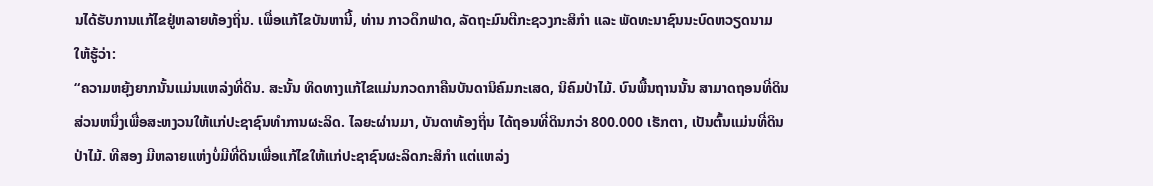ນໄດ້ຮັບການແກ້ໄຂຢູ່ຫລາຍທ້ອງຖິ່ນ. ເພື່ອແກ້ໄຂບັນຫານີ້, ທ່ານ ກາວດຶກຟາດ, ລັດຖະມົນຕີກະຊວງກະສິກຳ ແລະ ພັດທະນາຊົນນະບົດຫວຽດນາມ ໃຫ້ຮູ້ວ່າ:
“ຄວາມຫຍຸ້ງຍາກນັ້ນແມ່ນແຫລ່ງທີ່ດິນ. ສະນັ້ນ ທິດທາງແກ້ໄຂແມ່ນກວດກາຄືນບັນດານິຄົມກະເສດ, ນິຄົມປ່າໄມ້. ບົນພື້ນຖານນັ້ນ ສາມາດຖອນທີ່ດິນສ່ວນຫນຶ່ງເພື່ອສະຫງວນໃຫ້ແກ່ປະຊາຊົນທຳການຜະລິດ. ໄລຍະຜ່ານມາ, ບັນດາທ້ອງຖິ່ນ ໄດ້ຖອນທີ່ດິນກວ່າ 800.000 ເຮັກຕາ, ເປັນຕົ້ນແມ່ນທີ່ດິນປ່າໄມ້. ທີສອງ ມີຫລາຍແຫ່ງບໍ່ມີທີ່ດິນເພື່ອແກ້ໄຂໃຫ້ແກ່ປະຊາຊົນຜະລິດກະສິກຳ ແຕ່ແຫລ່ງ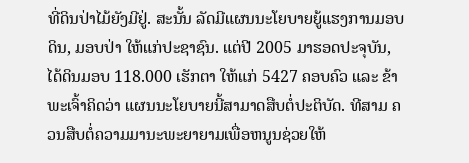ທີ່ດິນປ່າໄມ້ຍັງມີຢູ່. ສະນັ້ນ ລັດມີແຜນນະໂຍບາຍຍູ້ແຮງການມອບດິນ, ມອບປ່າ ໃຫ້ແກ່ປະຊາຊົນ. ແຕ່ປີ 2005 ມາຮອດປະຈຸບັນ, ໄດ້ດິນມອບ 118.000 ເຮັກຕາ ໃຫ້ແກ່ 5427 ຄອບຄົວ ແລະ ຂ້າພະເຈົ້າຄິດວ່າ ແຜນນະໂຍບາຍນີ້ສາມາດສືບຕໍ່ປະຕິບັດ. ທີສາມ ຄວນສືບຕໍ່ຄວາມມານະພະຍາຍາມເພື່ອຫນູນຊ່ວຍໃຫ້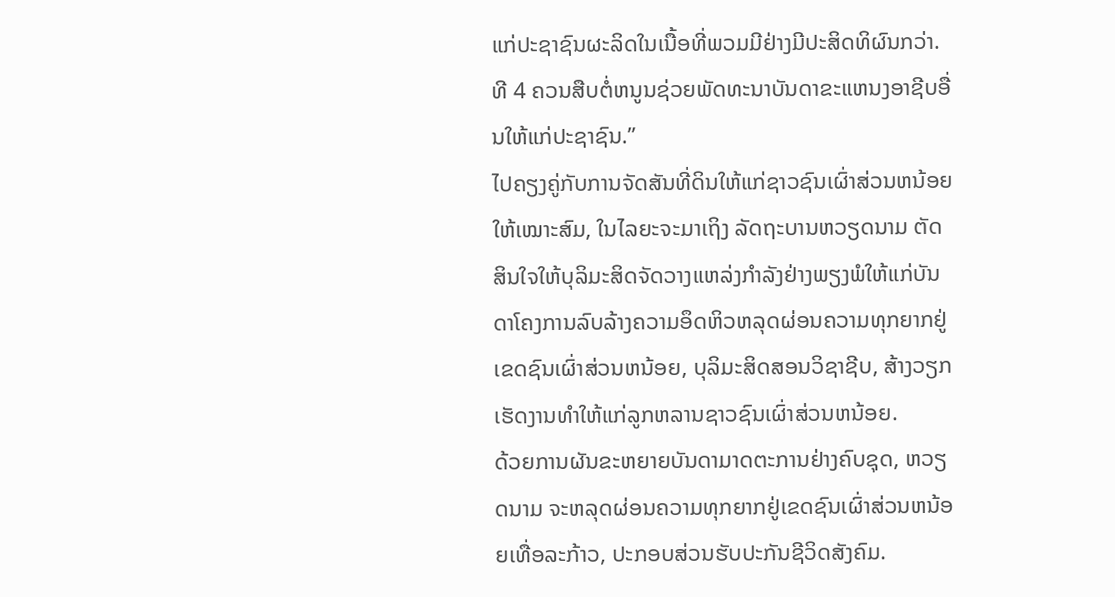ແກ່ປະຊາຊົນຜະລິດໃນເນື້ອທີ່ພວມມີຢ່າງມີປະສິດທິຜົນກວ່າ. ທີ 4 ຄວນສືບຕໍ່ຫນູນຊ່ວຍພັດທະນາບັນດາຂະແຫນງອາຊີບອື່ນໃຫ້ແກ່ປະຊາຊົນ.”
ໄປຄຽງຄູ່ກັບການຈັດສັນທີ່ດິນໃຫ້ແກ່ຊາວຊົນເຜົ່າສ່ວນຫນ້ອຍໃຫ້ເໝາະສົມ, ໃນໄລຍະຈະມາເຖິງ ລັດຖະບານຫວຽດນາມ ຕັດສິນໃຈໃຫ້ບຸລິມະສິດຈັດວາງແຫລ່ງກຳລັງຢ່າງພຽງພໍໃຫ້ແກ່ບັນດາໂຄງການລົບລ້າງຄວາມອຶດຫິວຫລຸດຜ່ອນຄວາມທຸກຍາກຢູ່ເຂດຊົນເຜົ່າສ່ວນຫນ້ອຍ, ບຸລິມະສິດສອນວິຊາຊີບ, ສ້າງວຽກເຮັດງານທຳໃຫ້ແກ່ລູກຫລານຊາວຊົນເຜົ່າສ່ວນຫນ້ອຍ.
ດ້ວຍການຜັນຂະຫຍາຍບັນດາມາດຕະການຢ່າງຄົບຊຸດ, ຫວຽດນາມ ຈະຫລຸດຜ່ອນຄວາມທຸກຍາກຢູ່ເຂດຊົນເຜົ່າສ່ວນຫນ້ອຍເທື່ອລະກ້າວ, ປະກອບສ່ວນຮັບປະກັນຊີວິດສັງຄົມ.